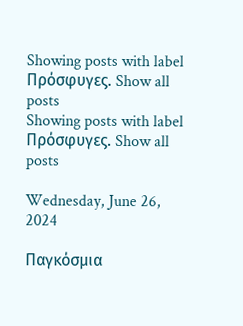Showing posts with label Πρόσφυγες. Show all posts
Showing posts with label Πρόσφυγες. Show all posts

Wednesday, June 26, 2024

Παγκόσμια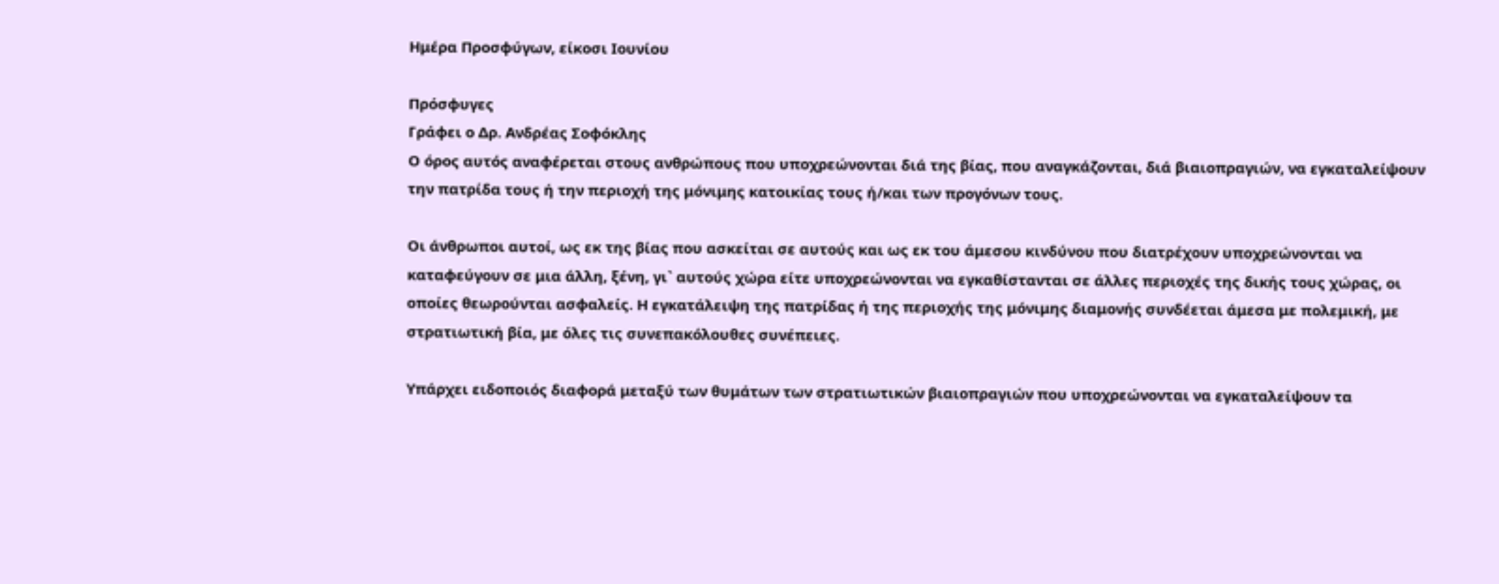Ημέρα Προσφύγων, είκοσι Ιουνίου

Πρόσφυγες
Γράφει ο Δρ. Ανδρέας Σοφόκλης
Ο όρος αυτός αναφέρεται στους ανθρώπους που υποχρεώνονται διά της βίας, που αναγκάζονται, διά βιαιοπραγιών, να εγκαταλείψουν την πατρίδα τους ή την περιοχή της μόνιμης κατοικίας τους ή/και των προγόνων τους.

Οι άνθρωποι αυτοί, ως εκ της βίας που ασκείται σε αυτούς και ως εκ του άμεσου κινδύνου που διατρέχουν υποχρεώνονται να καταφεύγουν σε μια άλλη, ξένη, γι` αυτούς χώρα είτε υποχρεώνονται να εγκαθίστανται σε άλλες περιοχές της δικής τους χώρας, οι οποίες θεωρούνται ασφαλείς. Η εγκατάλειψη της πατρίδας ή της περιοχής της μόνιμης διαμονής συνδέεται άμεσα με πολεμική, με στρατιωτική βία, με όλες τις συνεπακόλουθες συνέπειες.

Υπάρχει ειδοποιός διαφορά μεταξύ των θυμάτων των στρατιωτικών βιαιοπραγιών που υποχρεώνονται να εγκαταλείψουν τα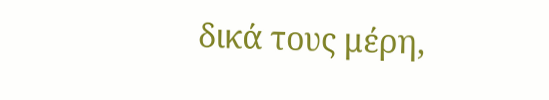δικά τους μέρη,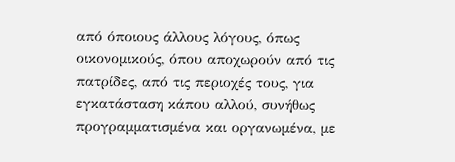από όποιους άλλους λόγους, όπως οικονομικούς, όπου αποχωρούν από τις πατρίδες, από τις περιοχές τους, για εγκατάσταση κάπου αλλού, συνήθως προγραμματισμένα και οργανωμένα, με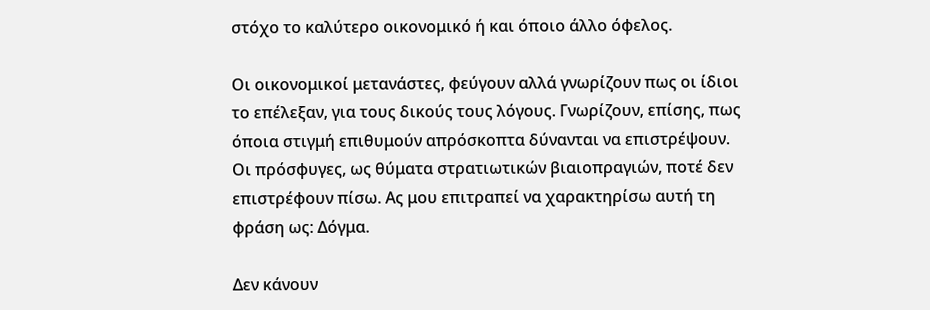στόχο το καλύτερο οικονομικό ή και όποιο άλλο όφελος.

Οι οικονομικοί μετανάστες, φεύγουν αλλά γνωρίζουν πως οι ίδιοι το επέλεξαν, για τους δικούς τους λόγους. Γνωρίζουν, επίσης, πως όποια στιγμή επιθυμούν απρόσκοπτα δύνανται να επιστρέψουν. Οι πρόσφυγες, ως θύματα στρατιωτικών βιαιοπραγιών, ποτέ δεν επιστρέφουν πίσω. Ας μου επιτραπεί να χαρακτηρίσω αυτή τη φράση ως: Δόγμα.

Δεν κάνουν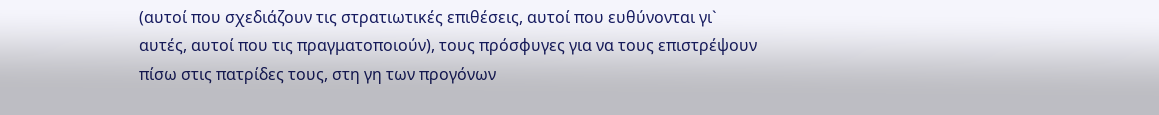(αυτοί που σχεδιάζουν τις στρατιωτικές επιθέσεις, αυτοί που ευθύνονται γι` αυτές, αυτοί που τις πραγματοποιούν), τους πρόσφυγες για να τους επιστρέψουν πίσω στις πατρίδες τους, στη γη των προγόνων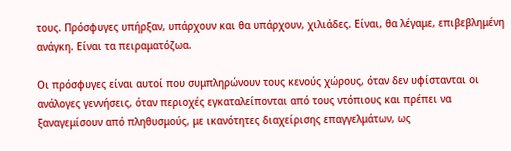τους. Πρόσφυγες υπήρξαν, υπάρχουν και θα υπάρχουν, χιλιάδες. Είναι, θα λέγαμε, επιβεβλημένη ανάγκη. Είναι τα πειραματόζωα.

Οι πρόσφυγες είναι αυτοί που συμπληρώνουν τους κενούς χώρους, όταν δεν υφίστανται οι ανάλογες γεννήσεις, όταν περιοχές εγκαταλείπονται από τους ντόπιους και πρέπει να ξαναγεμίσουν από πληθυσμούς, με ικανότητες διαχείρισης επαγγελμάτων, ως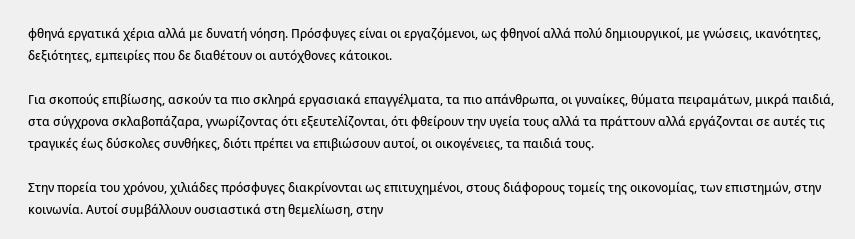φθηνά εργατικά χέρια αλλά με δυνατή νόηση. Πρόσφυγες είναι οι εργαζόμενοι, ως φθηνοί αλλά πολύ δημιουργικοί, με γνώσεις, ικανότητες, δεξιότητες, εμπειρίες που δε διαθέτουν οι αυτόχθονες κάτοικοι.

Για σκοπούς επιβίωσης, ασκούν τα πιο σκληρά εργασιακά επαγγέλματα, τα πιο απάνθρωπα, οι γυναίκες, θύματα πειραμάτων, μικρά παιδιά, στα σύγχρονα σκλαβοπάζαρα, γνωρίζοντας ότι εξευτελίζονται, ότι φθείρουν την υγεία τους αλλά τα πράττουν αλλά εργάζονται σε αυτές τις τραγικές έως δύσκολες συνθήκες, διότι πρέπει να επιβιώσουν αυτοί, οι οικογένειες, τα παιδιά τους.

Στην πορεία του χρόνου, χιλιάδες πρόσφυγες διακρίνονται ως επιτυχημένοι, στους διάφορους τομείς της οικονομίας, των επιστημών, στην κοινωνία. Αυτοί συμβάλλουν ουσιαστικά στη θεμελίωση, στην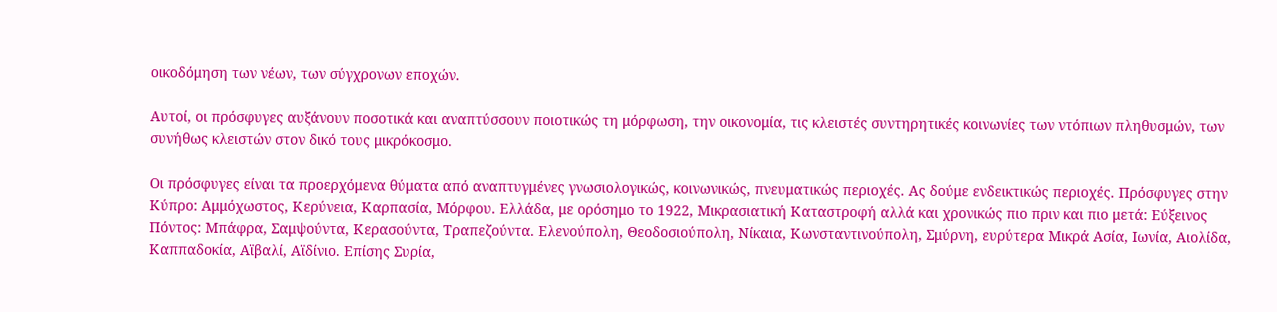οικοδόμηση των νέων, των σύγχρονων εποχών.

Αυτοί, οι πρόσφυγες αυξάνουν ποσοτικά και αναπτύσσουν ποιοτικώς τη μόρφωση, την οικονομία, τις κλειστές συντηρητικές κοινωνίες των ντόπιων πληθυσμών, των συνήθως κλειστών στον δικό τους μικρόκοσμο.

Οι πρόσφυγες είναι τα προερχόμενα θύματα από αναπτυγμένες γνωσιολογικώς, κοινωνικώς, πνευματικώς περιοχές. Ας δούμε ενδεικτικώς περιοχές. Πρόσφυγες στην Κύπρο: Αμμόχωστος, Κερύνεια, Καρπασία, Μόρφου. Ελλάδα, με ορόσημο το 1922, Μικρασιατική Καταστροφή αλλά και χρονικώς πιο πριν και πιο μετά: Εύξεινος Πόντος: Μπάφρα, Σαμψούντα, Κερασούντα, Τραπεζούντα. Ελενούπολη, Θεοδοσιούπολη, Νίκαια, Κωνσταντινούπολη, Σμύρνη, ευρύτερα Μικρά Ασία, Ιωνία, Αιολίδα, Καππαδοκία, Αϊβαλί, Αϊδίνιο. Επίσης Συρία,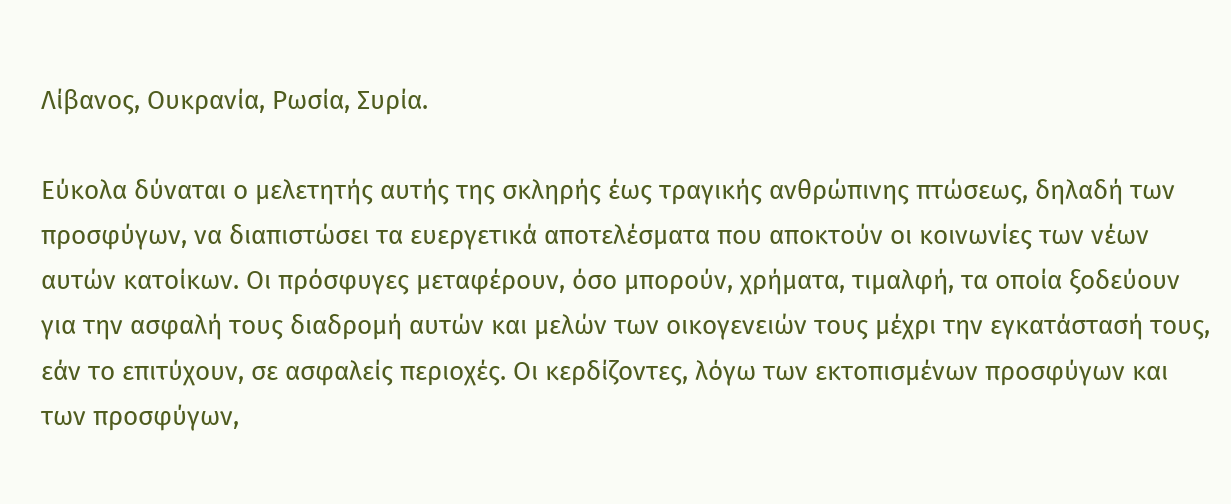Λίβανος, Ουκρανία, Ρωσία, Συρία.

Εύκολα δύναται ο μελετητής αυτής της σκληρής έως τραγικής ανθρώπινης πτώσεως, δηλαδή των προσφύγων, να διαπιστώσει τα ευεργετικά αποτελέσματα που αποκτούν οι κοινωνίες των νέων αυτών κατοίκων. Οι πρόσφυγες μεταφέρουν, όσο μπορούν, χρήματα, τιμαλφή, τα οποία ξοδεύουν για την ασφαλή τους διαδρομή αυτών και μελών των οικογενειών τους μέχρι την εγκατάστασή τους, εάν το επιτύχουν, σε ασφαλείς περιοχές. Οι κερδίζοντες, λόγω των εκτοπισμένων προσφύγων και των προσφύγων,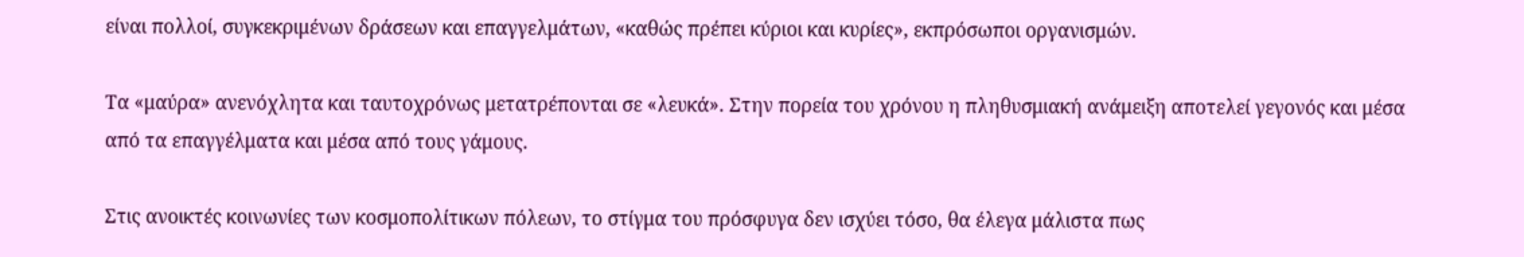είναι πολλοί, συγκεκριμένων δράσεων και επαγγελμάτων, «καθώς πρέπει κύριοι και κυρίες», εκπρόσωποι οργανισμών.

Τα «μαύρα» ανενόχλητα και ταυτοχρόνως μετατρέπονται σε «λευκά». Στην πορεία του χρόνου η πληθυσμιακή ανάμειξη αποτελεί γεγονός και μέσα από τα επαγγέλματα και μέσα από τους γάμους.

Στις ανοικτές κοινωνίες των κοσμοπολίτικων πόλεων, το στίγμα του πρόσφυγα δεν ισχύει τόσο, θα έλεγα μάλιστα πως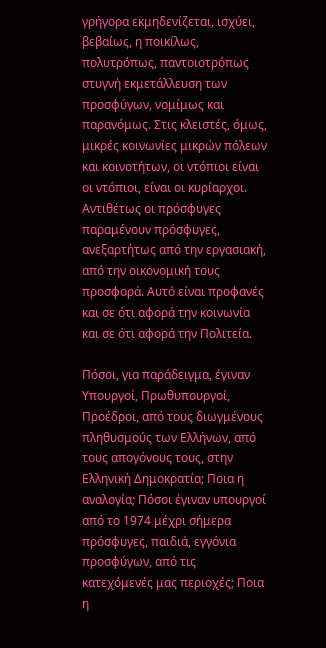γρήγορα εκμηδενίζεται, ισχύει, βεβαίως, η ποικίλως, πολυτρόπως, παντοιοτρόπως στυγνή εκμετάλλευση των προσφύγων, νομίμως και παρανόμως. Στις κλειστές, όμως, μικρές κοινωνίες μικρών πόλεων και κοινοτήτων, οι ντόπιοι είναι οι ντόπιοι, είναι οι κυρίαρχοι. Αντιθέτως οι πρόσφυγες παραμένουν πρόσφυγες, ανεξαρτήτως από την εργασιακή, από την οικονομική τους προσφορά. Αυτό είναι προφανές και σε ότι αφορά την κοινωνία και σε ότι αφορά την Πολιτεία.

Πόσοι, για παράδειγμα, έγιναν Υπουργοί, Πρωθυπουργοί, Προέδροι, από τους διωγμένους πληθυσμούς των Ελλήνων, από τους απογόνους τους, στην Ελληνική Δημοκρατία; Ποια η αναλογία; Πόσοι έγιναν υπουργοί από το 1974 μέχρι σήμερα πρόσφυγες, παιδιά, εγγόνια προσφύγων, από τις κατεχόμενές μας περιοχές; Ποια η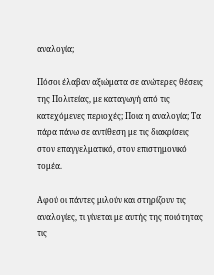αναλογία;

Πόσοι έλαβαν αξιώματα σε ανώτερες θέσεις της Πολιτείας, με καταγωγή από τις κατεχόμενες περιοχές; Ποια η αναλογία; Τα πάρα πάνω σε αντίθεση με τις διακρίσεις στον επαγγελματικό, στον επιστημονικό τομέα.

Αφού οι πάντες μιλούν και στηρίζουν τις αναλογίες, τι γίνεται με αυτής της ποιότητας τις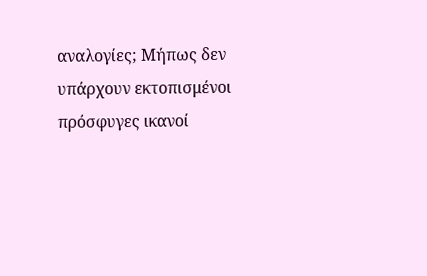αναλογίες; Μήπως δεν υπάρχουν εκτοπισμένοι πρόσφυγες ικανοί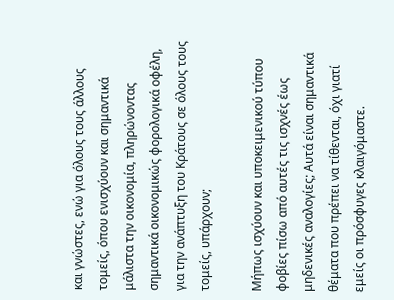και γνώστες, ενώ για όλους τους άλλους τομείς, όπου ενισχύουν και σημαντικά μάλιστα την οικονομία, πληρώνοντας σημαντικά οικονομικώς φορολογικά οφέλη, για την ανάπτυξη του Κράτους σε όλους τους τομείς, υπάρχουν;

Μήπως ισχύουν και υποκειμενικού τύπου φοβίες πίσω από αυτές τις ισχνές έως μηδενικές αναλογίες; Αυτά είναι σημαντικά θέματα που πρέπει να τίθενται, όχι γιατί εμείς οι πρόσφυγες κλαιγόμαστε.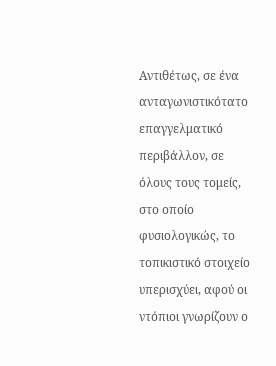Αντιθέτως, σε ένα ανταγωνιστικότατο επαγγελματικό περιβάλλον, σε όλους τους τομείς, στο οποίο φυσιολογικώς, το τοπικιστικό στοιχείο υπερισχύει, αφού οι ντόπιοι γνωρίζουν ο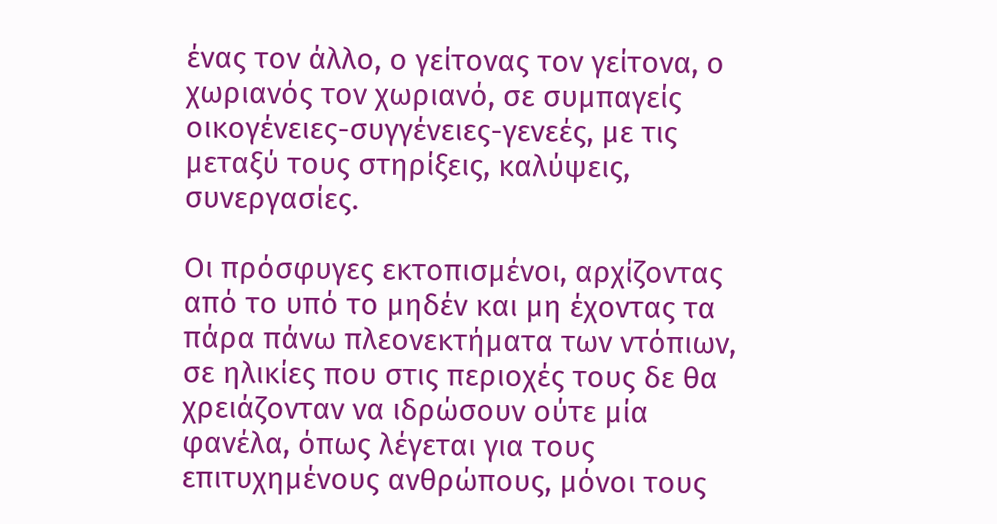ένας τον άλλο, ο γείτονας τον γείτονα, ο χωριανός τον χωριανό, σε συμπαγείς οικογένειες-συγγένειες-γενεές, με τις μεταξύ τους στηρίξεις, καλύψεις, συνεργασίες.

Οι πρόσφυγες εκτοπισμένοι, αρχίζοντας από το υπό το μηδέν και μη έχοντας τα πάρα πάνω πλεονεκτήματα των ντόπιων, σε ηλικίες που στις περιοχές τους δε θα χρειάζονταν να ιδρώσουν ούτε μία φανέλα, όπως λέγεται για τους επιτυχημένους ανθρώπους, μόνοι τους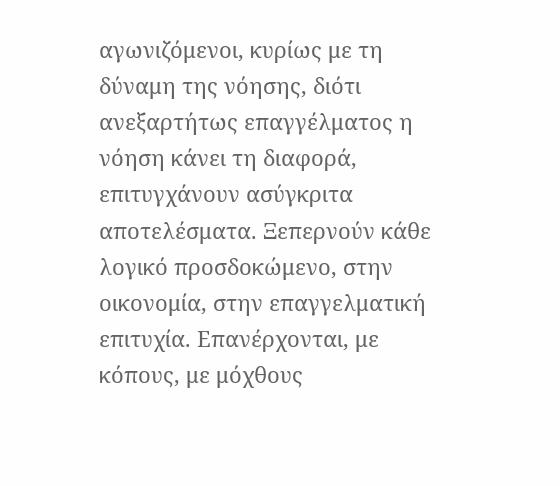αγωνιζόμενοι, κυρίως με τη δύναμη της νόησης, διότι ανεξαρτήτως επαγγέλματος η νόηση κάνει τη διαφορά, επιτυγχάνουν ασύγκριτα αποτελέσματα. Ξεπερνούν κάθε λογικό προσδοκώμενο, στην οικονομία, στην επαγγελματική επιτυχία. Επανέρχονται, με κόπους, με μόχθους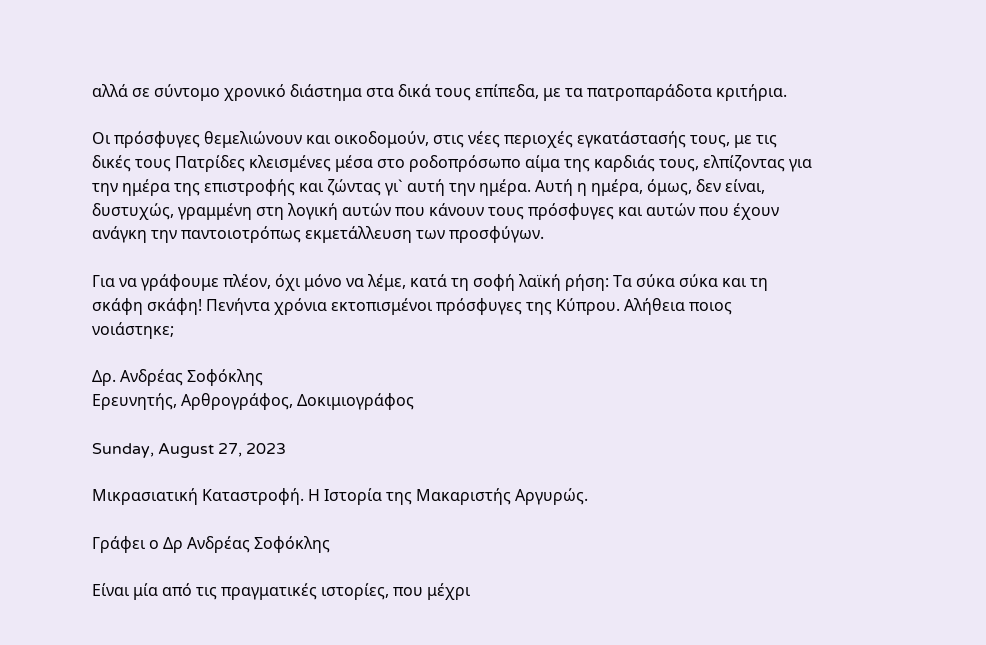αλλά σε σύντομο χρονικό διάστημα στα δικά τους επίπεδα, με τα πατροπαράδοτα κριτήρια.

Οι πρόσφυγες θεμελιώνουν και οικοδομούν, στις νέες περιοχές εγκατάστασής τους, με τις δικές τους Πατρίδες κλεισμένες μέσα στο ροδοπρόσωπο αίμα της καρδιάς τους, ελπίζοντας για την ημέρα της επιστροφής και ζώντας γι` αυτή την ημέρα. Αυτή η ημέρα, όμως, δεν είναι, δυστυχώς, γραμμένη στη λογική αυτών που κάνουν τους πρόσφυγες και αυτών που έχουν ανάγκη την παντοιοτρόπως εκμετάλλευση των προσφύγων.

Για να γράφουμε πλέον, όχι μόνο να λέμε, κατά τη σοφή λαϊκή ρήση: Τα σύκα σύκα και τη σκάφη σκάφη! Πενήντα χρόνια εκτοπισμένοι πρόσφυγες της Κύπρου. Αλήθεια ποιος νοιάστηκε;

Δρ. Ανδρέας Σοφόκλης
Ερευνητής, Αρθρογράφος, Δοκιμιογράφος

Sunday, August 27, 2023

Μικρασιατική Καταστροφή. Η Ιστορία της Μακαριστής Αργυρώς.

Γράφει ο Δρ Ανδρέας Σοφόκλης

Είναι μία από τις πραγματικές ιστορίες, που μέχρι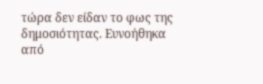τώρα δεν είδαν το φως της δημοσιότητας. Ευνοήθηκα από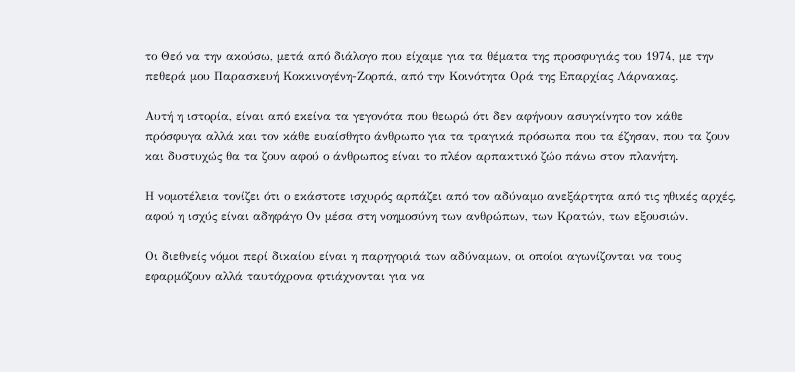το Θεό να την ακούσω, μετά από διάλογο που είχαμε για τα θέματα της προσφυγιάς του 1974, με την πεθερά μου Παρασκευή Κοκκινογένη-Ζορπά, από την Κοινότητα Ορά της Επαρχίας Λάρνακας.

Αυτή η ιστορία, είναι από εκείνα τα γεγονότα που θεωρώ ότι δεν αφήνουν ασυγκίνητο τον κάθε πρόσφυγα αλλά και τον κάθε ευαίσθητο άνθρωπο για τα τραγικά πρόσωπα που τα έζησαν, που τα ζουν και δυστυχώς θα τα ζουν αφού ο άνθρωπος είναι το πλέον αρπακτικό ζώο πάνω στον πλανήτη.

Η νομοτέλεια τονίζει ότι ο εκάστοτε ισχυρός αρπάζει από τον αδύναμο ανεξάρτητα από τις ηθικές αρχές, αφού η ισχύς είναι αδηφάγο Ον μέσα στη νοημοσύνη των ανθρώπων, των Κρατών, των εξουσιών.

Οι διεθνείς νόμοι περί δικαίου είναι η παρηγοριά των αδύναμων, οι οποίοι αγωνίζονται να τους εφαρμόζουν αλλά ταυτόχρονα φτιάχνονται για να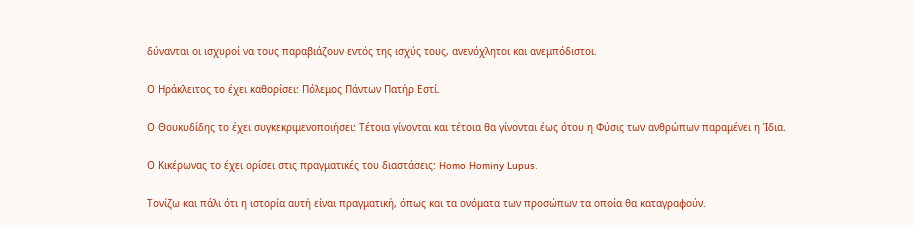δύνανται οι ισχυροί να τους παραβιάζουν εντός της ισχύς τους, ανενόχλητοι και ανεμπόδιστοι.

Ο Ηράκλειτος το έχει καθορίσει: Πόλεμος Πάντων Πατήρ Εστί.

Ο Θουκυδίδης το έχει συγκεκριμενοποιήσει: Τέτοια γίνονται και τέτοια θα γίνονται έως ότου η Φύσις των ανθρώπων παραμένει η Ίδια.

Ο Κικέρωνας το έχει ορίσει στις πραγματικές του διαστάσεις: Homo Hominy Lupus.

Τονίζω και πάλι ότι η ιστορία αυτή είναι πραγματική, όπως και τα ονόματα των προσώπων τα οποία θα καταγραφούν.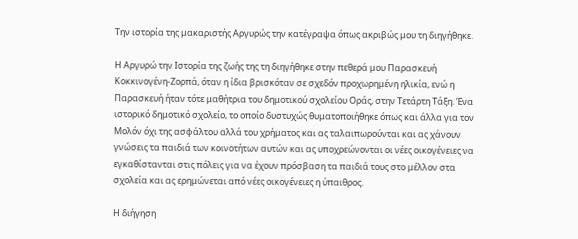Την ιστορία της μακαριστής Αργυρώς την κατέγραψα όπως ακριβώς μου τη διηγήθηκε.

Η Αργυρώ την Ιστορία της ζωής της τη διηγήθηκε στην πεθερά μου Παρασκευή Κοκκινογένη-Ζορπά, όταν η ίδια βρισκόταν σε σχεδόν προχωρημένη ηλικία, ενώ η Παρασκευή ήταν τότε μαθήτρια του δημοτικού σχολείου Οράς, στην Τετάρτη Τάξη. Ένα ιστορικό δημοτικό σχολείο, το οποίο δυστυχώς θυματοποιήθηκε όπως και άλλα για τον Μολόν όχι της ασφάλτου αλλά του χρήματος και ας ταλαιπωρούνται και ας χάνουν γνώσεις τα παιδιά των κοινοτήτων αυτών και ας υποχρεώνονται οι νέες οικογένειες να εγκαθίστανται στις πόλεις για να έχουν πρόσβαση τα παιδιά τους στο μέλλον στα σχολεία και ας ερημώνεται από νέες οικογένειες η ύπαιθρος.

Η διήγηση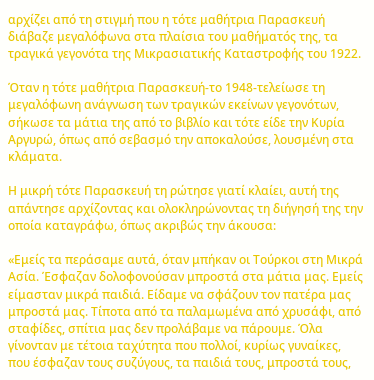αρχίζει από τη στιγμή που η τότε μαθήτρια Παρασκευή διάβαζε μεγαλόφωνα στα πλαίσια του μαθήματός της, τα τραγικά γεγονότα της Μικρασιατικής Καταστροφής του 1922.

Όταν η τότε μαθήτρια Παρασκευή-το 1948-τελείωσε τη μεγαλόφωνη ανάγνωση των τραγικών εκείνων γεγονότων, σήκωσε τα μάτια της από το βιβλίο και τότε είδε την Κυρία Αργυρώ, όπως από σεβασμό την αποκαλούσε, λουσμένη στα κλάματα.

Η μικρή τότε Παρασκευή τη ρώτησε γιατί κλαίει, αυτή της απάντησε αρχίζοντας και ολοκληρώνοντας τη διήγησή της την οποία καταγράφω, όπως ακριβώς την άκουσα:

«Εμείς τα περάσαμε αυτά, όταν μπήκαν οι Τούρκοι στη Μικρά Ασία. Έσφαζαν δολοφονούσαν μπροστά στα μάτια μας. Εμείς είμασταν μικρά παιδιά. Είδαμε να σφάζουν τον πατέρα μας μπροστά μας. Τίποτα από τα παλαμωμένα από χρυσάφι, από σταφίδες, σπίτια μας δεν προλάβαμε να πάρουμε. Όλα γίνονταν με τέτοια ταχύτητα που πολλοί, κυρίως γυναίκες, που έσφαζαν τους συζύγους, τα παιδιά τους, μπροστά τους,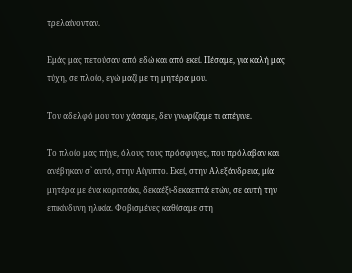τρελαίνονταν.

Εμάς μας πετούσαν από εδώ και από εκεί. Πέσαμε, για καλή μας τύχη, σε πλοίο, εγώ μαζί με τη μητέρα μου.

Τον αδελφό μου τον χάσαμε, δεν γνωρίζαμε τι απέγινε.

Το πλοίο μας πήγε, όλους τους πρόσφυγες, που πρόλαβαν και ανέβηκαν σ` αυτό, στην Αίγυπτο. Εκεί, στην Αλεξάνδρεια, μία μητέρα με ένα κοριτσάκι, δεκαέξι-δεκαεπτά ετών, σε αυτή την επικίνδυνη ηλικία. Φοβισμένες καθίσαμε στη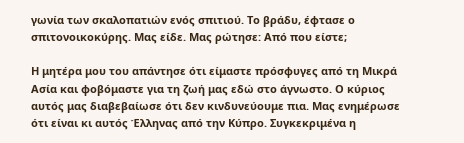γωνία των σκαλοπατιών ενός σπιτιού. Το βράδυ, έφτασε ο σπιτονοικοκύρης. Μας είδε. Μας ρώτησε: Από που είστε;

Η μητέρα μου του απάντησε ότι είμαστε πρόσφυγες από τη Μικρά Ασία και φοβόμαστε για τη ζωή μας εδώ στο άγνωστο. Ο κύριος αυτός μας διαβεβαίωσε ότι δεν κινδυνεύουμε πια. Μας ενημέρωσε ότι είναι κι αυτός Έλληνας από την Κύπρο. Συγκεκριμένα η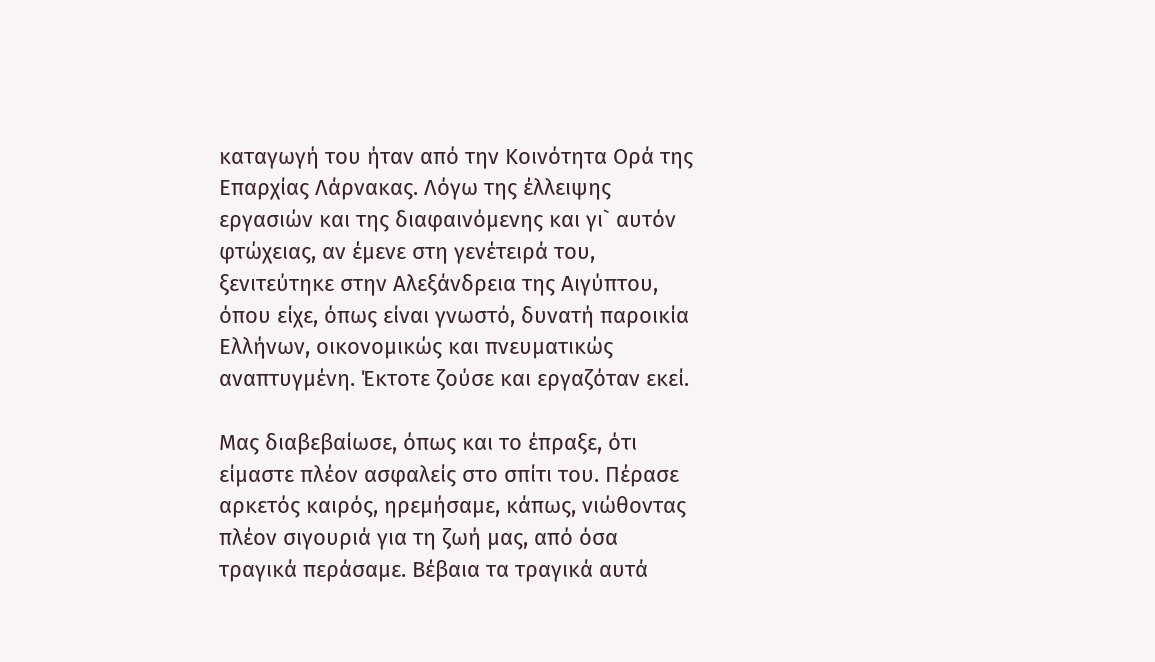καταγωγή του ήταν από την Κοινότητα Ορά της Επαρχίας Λάρνακας. Λόγω της έλλειψης εργασιών και της διαφαινόμενης και γι` αυτόν φτώχειας, αν έμενε στη γενέτειρά του, ξενιτεύτηκε στην Αλεξάνδρεια της Αιγύπτου, όπου είχε, όπως είναι γνωστό, δυνατή παροικία Ελλήνων, οικονομικώς και πνευματικώς αναπτυγμένη. Έκτοτε ζούσε και εργαζόταν εκεί.

Μας διαβεβαίωσε, όπως και το έπραξε, ότι είμαστε πλέον ασφαλείς στο σπίτι του. Πέρασε αρκετός καιρός, ηρεμήσαμε, κάπως, νιώθοντας πλέον σιγουριά για τη ζωή μας, από όσα τραγικά περάσαμε. Βέβαια τα τραγικά αυτά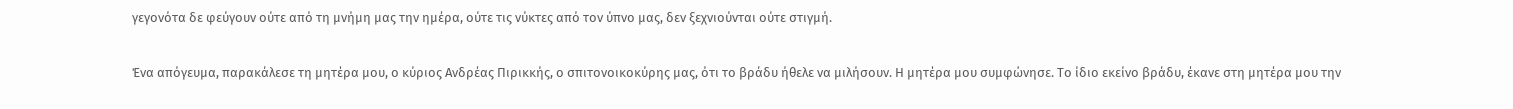γεγονότα δε φεύγουν ούτε από τη μνήμη μας την ημέρα, ούτε τις νύκτες από τον ύπνο μας, δεν ξεχνιούνται ούτε στιγμή.

Ένα απόγευμα, παρακάλεσε τη μητέρα μου, ο κύριος Ανδρέας Πιρικκής, ο σπιτονοικοκύρης μας, ότι το βράδυ ήθελε να μιλήσουν. Η μητέρα μου συμφώνησε. Το ίδιο εκείνο βράδυ, έκανε στη μητέρα μου την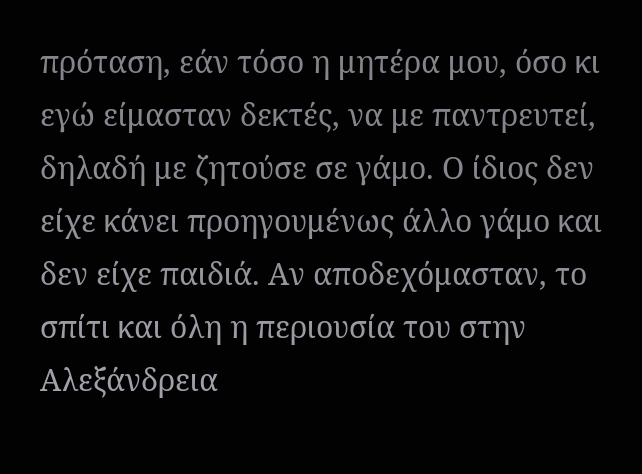πρόταση, εάν τόσο η μητέρα μου, όσο κι εγώ είμασταν δεκτές, να με παντρευτεί, δηλαδή με ζητούσε σε γάμο. Ο ίδιος δεν είχε κάνει προηγουμένως άλλο γάμο και δεν είχε παιδιά. Αν αποδεχόμασταν, το σπίτι και όλη η περιουσία του στην Αλεξάνδρεια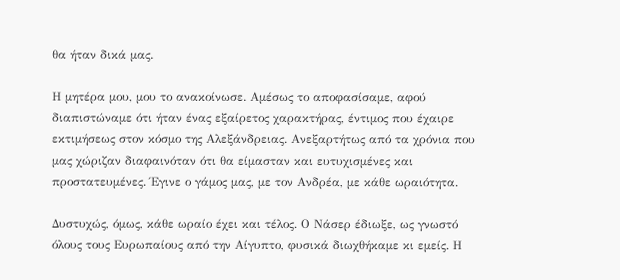θα ήταν δικά μας.

Η μητέρα μου, μου το ανακοίνωσε. Αμέσως το αποφασίσαμε, αφού διαπιστώναμε ότι ήταν ένας εξαίρετος χαρακτήρας, έντιμος που έχαιρε εκτιμήσεως στον κόσμο της Αλεξάνδρειας. Ανεξαρτήτως από τα χρόνια που μας χώριζαν διαφαινόταν ότι θα είμασταν και ευτυχισμένες και προστατευμένες. Έγινε ο γάμος μας, με τον Ανδρέα, με κάθε ωραιότητα.

Δυστυχώς, όμως, κάθε ωραίο έχει και τέλος. Ο Νάσερ έδιωξε, ως γνωστό όλους τους Ευρωπαίους από την Αίγυπτο, φυσικά διωχθήκαμε κι εμείς. Η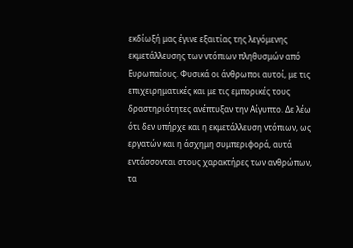εκδίωξή μας έγινε εξαιτίας της λεγόμενης εκμετάλλευσης των ντόπιων πληθυσμών από Ευρωπαίους. Φυσικά οι άνθρωποι αυτοί, με τις επιχειρηματικές και με τις εμπορικές τους δραστηριότητες ανέπτυξαν την Αίγυπτο. Δε λέω ότι δεν υπήρχε και η εκμετάλλευση ντόπιων, ως εργατών και η άσχημη συμπεριφορά, αυτά εντάσσονται στους χαρακτήρες των ανθρώπων, τα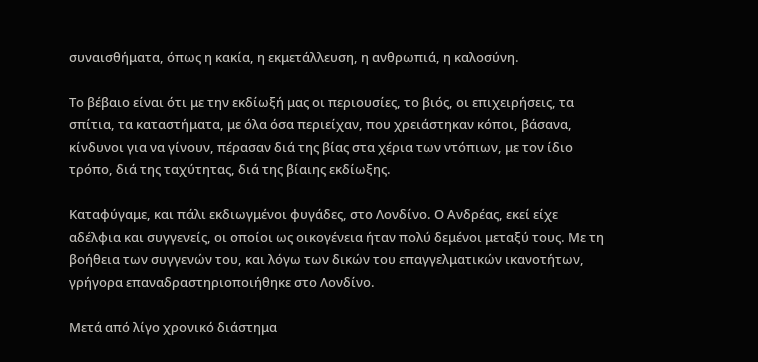συναισθήματα, όπως η κακία, η εκμετάλλευση, η ανθρωπιά, η καλοσύνη.

Το βέβαιο είναι ότι με την εκδίωξή μας οι περιουσίες, το βιός, οι επιχειρήσεις, τα σπίτια, τα καταστήματα, με όλα όσα περιείχαν, που χρειάστηκαν κόποι, βάσανα, κίνδυνοι για να γίνουν, πέρασαν διά της βίας στα χέρια των ντόπιων, με τον ίδιο τρόπο, διά της ταχύτητας, διά της βίαιης εκδίωξης.

Καταφύγαμε, και πάλι εκδιωγμένοι φυγάδες, στο Λονδίνο. Ο Ανδρέας, εκεί είχε αδέλφια και συγγενείς, οι οποίοι ως οικογένεια ήταν πολύ δεμένοι μεταξύ τους. Με τη βοήθεια των συγγενών του, και λόγω των δικών του επαγγελματικών ικανοτήτων, γρήγορα επαναδραστηριοποιήθηκε στο Λονδίνο.

Μετά από λίγο χρονικό διάστημα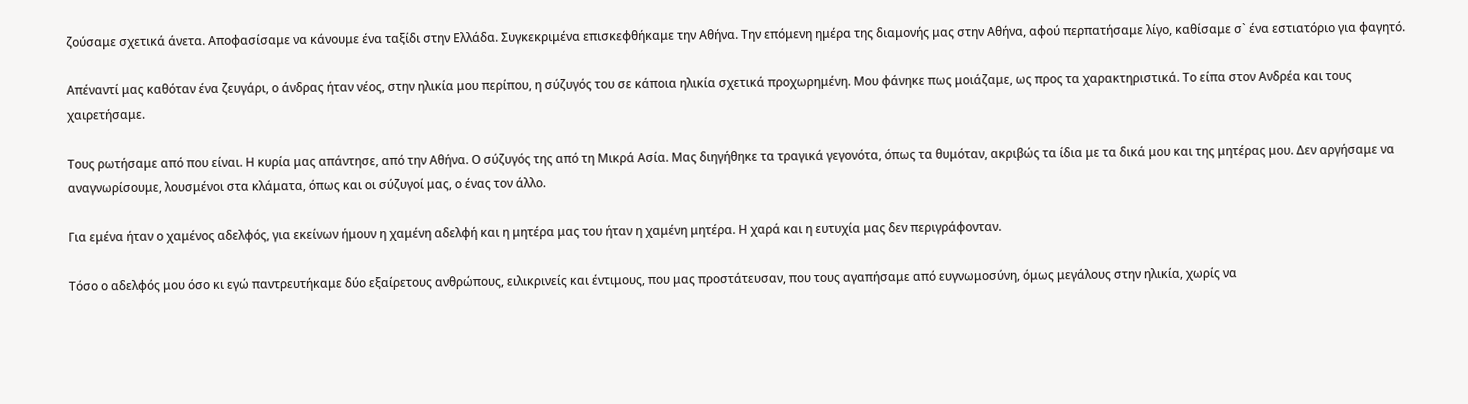ζούσαμε σχετικά άνετα. Αποφασίσαμε να κάνουμε ένα ταξίδι στην Ελλάδα. Συγκεκριμένα επισκεφθήκαμε την Αθήνα. Την επόμενη ημέρα της διαμονής μας στην Αθήνα, αφού περπατήσαμε λίγο, καθίσαμε σ` ένα εστιατόριο για φαγητό.

Απέναντί μας καθόταν ένα ζευγάρι, ο άνδρας ήταν νέος, στην ηλικία μου περίπου, η σύζυγός του σε κάποια ηλικία σχετικά προχωρημένη. Μου φάνηκε πως μοιάζαμε, ως προς τα χαρακτηριστικά. Το είπα στον Ανδρέα και τους χαιρετήσαμε.

Τους ρωτήσαμε από που είναι. Η κυρία μας απάντησε, από την Αθήνα. Ο σύζυγός της από τη Μικρά Ασία. Μας διηγήθηκε τα τραγικά γεγονότα, όπως τα θυμόταν, ακριβώς τα ίδια με τα δικά μου και της μητέρας μου. Δεν αργήσαμε να αναγνωρίσουμε, λουσμένοι στα κλάματα, όπως και οι σύζυγοί μας, ο ένας τον άλλο.

Για εμένα ήταν ο χαμένος αδελφός, για εκείνων ήμουν η χαμένη αδελφή και η μητέρα μας του ήταν η χαμένη μητέρα. Η χαρά και η ευτυχία μας δεν περιγράφονταν.

Τόσο ο αδελφός μου όσο κι εγώ παντρευτήκαμε δύο εξαίρετους ανθρώπους, ειλικρινείς και έντιμους, που μας προστάτευσαν, που τους αγαπήσαμε από ευγνωμοσύνη, όμως μεγάλους στην ηλικία, χωρίς να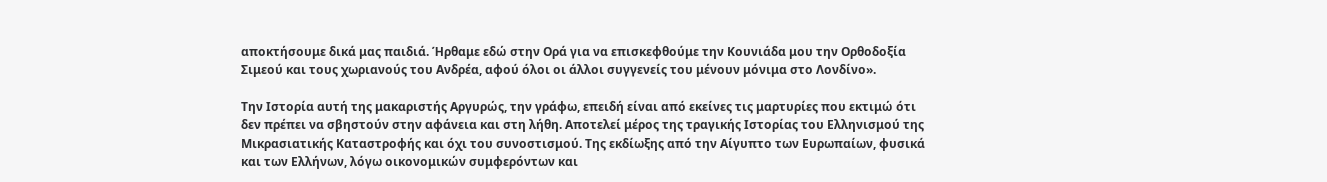αποκτήσουμε δικά μας παιδιά. Ήρθαμε εδώ στην Ορά για να επισκεφθούμε την Κουνιάδα μου την Ορθοδοξία Σιμεού και τους χωριανούς του Ανδρέα, αφού όλοι οι άλλοι συγγενείς του μένουν μόνιμα στο Λονδίνο».

Την Ιστορία αυτή της μακαριστής Αργυρώς, την γράφω, επειδή είναι από εκείνες τις μαρτυρίες που εκτιμώ ότι δεν πρέπει να σβηστούν στην αφάνεια και στη λήθη. Αποτελεί μέρος της τραγικής Ιστορίας του Ελληνισμού της Μικρασιατικής Καταστροφής και όχι του συνοστισμού. Της εκδίωξης από την Αίγυπτο των Ευρωπαίων, φυσικά και των Ελλήνων, λόγω οικονομικών συμφερόντων και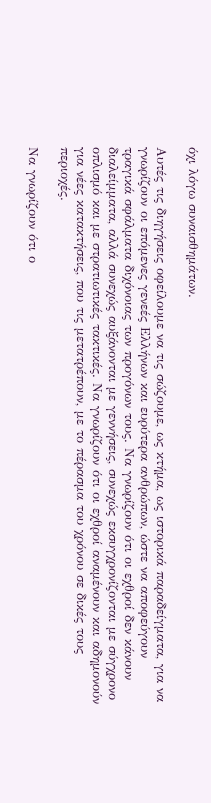όχι λόγω συναισθημάτων.

Αυτές τις διηγήσεις οφείλουμε να τις σώζουμε, ως κτήμα, ως ιστορικά παραδείγματα, για να γνωρίζουν οι επόμενες γενεές Ελλήνων και ευρύτερα ανθρώπων, ώστε να αποφεύγουν τραγικά σφάλματα διχόνοιας των προγόνων τους. Να γνωρίζουν ότι οι εχθροί δεν κάνουν διαλείμματα, αλλά συνεχώς αυξάνονται με γεννήσεις, συνεχώς εκσυγχρονίζονται με σύγχρονο οπλισμό και με στρατιωτικές τακτικές. Να γνωρίζουν ότι οι εχθροί αναμένουν και αδημονούν για νέες κατακτήσεις, που τις μετατρέπουν, με το πέρασμα του χρόνου σε δικές τους περιοχές.

Να γνωρίζουν ότι ο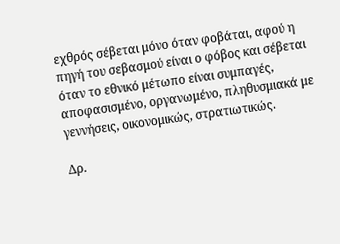εχθρός σέβεται μόνο όταν φοβάται, αφού η πηγή του σεβασμού είναι ο φόβος και σέβεται όταν το εθνικό μέτωπο είναι συμπαγές, αποφασισμένο, οργανωμένο, πληθυσμιακά με γεννήσεις, οικονομικώς, στρατιωτικώς.

Δρ.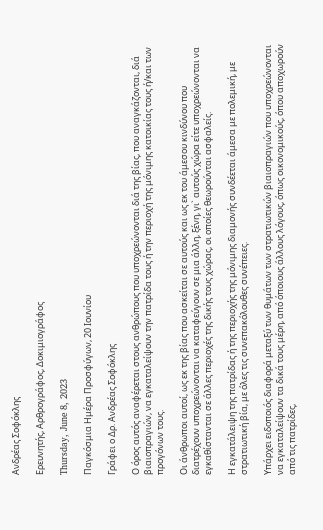Ανδρέας Σοφόκλης

Ερευνητής, Αρθρογράφος, Δοκιμιογράφος

Thursday, June 8, 2023

Παγκόσμια Ημέρα Προσφύγων, 20 Ιουνίου

Γράφει ο Δρ. Ανδρέας Σοφόκλης

Ο όρος αυτός αναφέρεται στους ανθρώπους που υποχρεώνονται διά της βίας, που αναγκάζονται, διά βιαιοπραγιών, να εγκαταλείψουν την πατρίδα τους ή την περιοχή της μόνιμης κατοικίας τους ή/και των προγόνων τους.

Οι άνθρωποι αυτοί, ως εκ της βίας που ασκείται σε αυτούς και ως εκ του άμεσου κινδύνου που διατρέχουν υποχρεώνονται να καταφεύγουν σε μια άλλη, ξένη, γι` αυτούς χώρα είτε υποχρεώνονται να εγκαθίστανται σε άλλες περιοχές της δικής τους χώρας, οι οποίες θεωρούνται ασφαλείς.

Η εγκατάλειψη της πατρίδας ή της περιοχής της μόνιμης διαμονής συνδέεται άμεσα με πολεμική, με στρατιωτική βία, με όλες τις συνεπακόλουθες συνέπειες.

Υπάρχει ειδοποιός διαφορά μεταξύ των θυμάτων των στρατιωτικών βιαιοπραγιών που υποχρεώνονται να εγκαταλείψουν τα δικά τους μέρη, από όποιους άλλους λόγους, όπως οικονομικούς, όπου αποχωρούν από τις πατρίδες,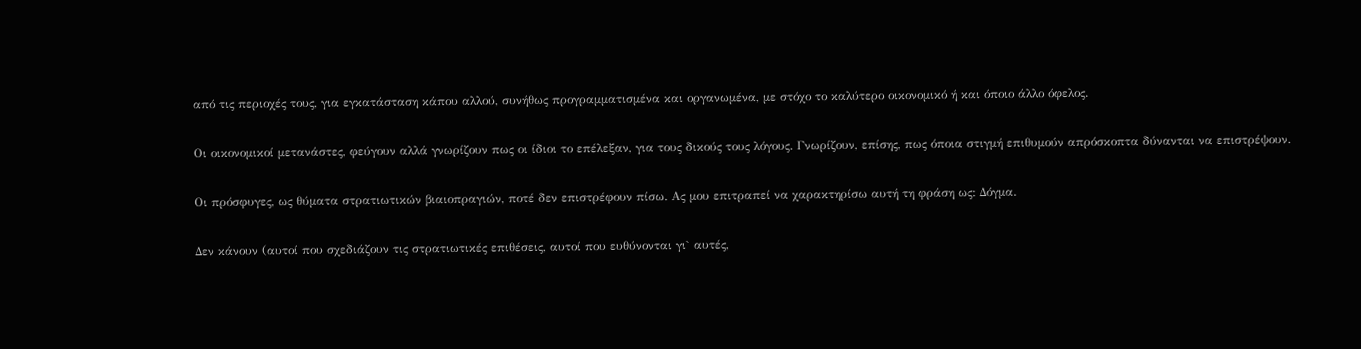από τις περιοχές τους, για εγκατάσταση κάπου αλλού, συνήθως προγραμματισμένα και οργανωμένα, με στόχο το καλύτερο οικονομικό ή και όποιο άλλο όφελος.

Οι οικονομικοί μετανάστες, φεύγουν αλλά γνωρίζουν πως οι ίδιοι το επέλεξαν, για τους δικούς τους λόγους. Γνωρίζουν, επίσης, πως όποια στιγμή επιθυμούν απρόσκοπτα δύνανται να επιστρέψουν.

Οι πρόσφυγες, ως θύματα στρατιωτικών βιαιοπραγιών, ποτέ δεν επιστρέφουν πίσω. Ας μου επιτραπεί να χαρακτηρίσω αυτή τη φράση ως: Δόγμα.

Δεν κάνουν (αυτοί που σχεδιάζουν τις στρατιωτικές επιθέσεις, αυτοί που ευθύνονται γι` αυτές,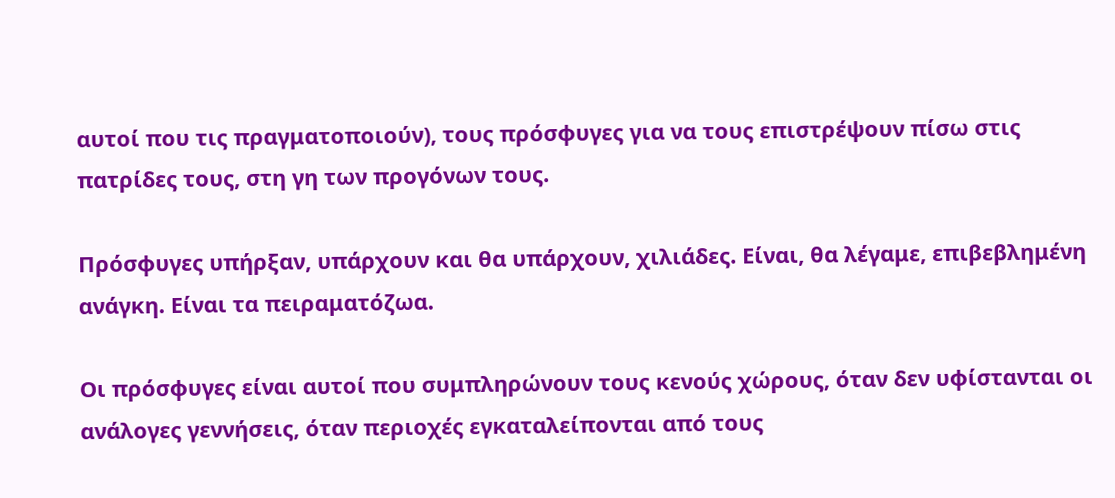αυτοί που τις πραγματοποιούν), τους πρόσφυγες για να τους επιστρέψουν πίσω στις πατρίδες τους, στη γη των προγόνων τους.

Πρόσφυγες υπήρξαν, υπάρχουν και θα υπάρχουν, χιλιάδες. Είναι, θα λέγαμε, επιβεβλημένη ανάγκη. Είναι τα πειραματόζωα.

Οι πρόσφυγες είναι αυτοί που συμπληρώνουν τους κενούς χώρους, όταν δεν υφίστανται οι ανάλογες γεννήσεις, όταν περιοχές εγκαταλείπονται από τους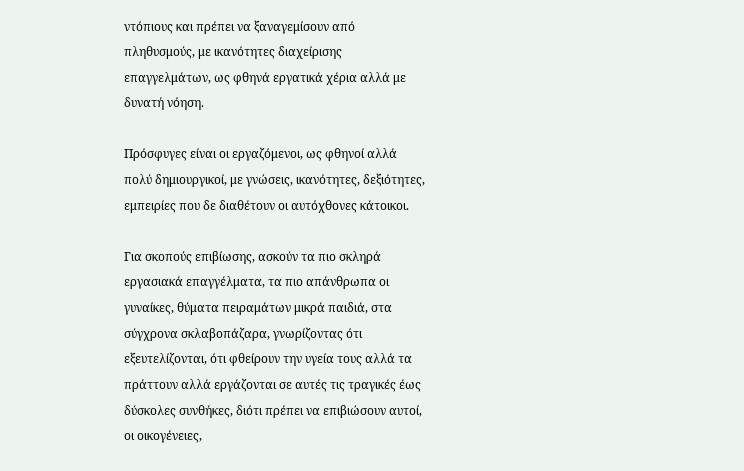ντόπιους και πρέπει να ξαναγεμίσουν από πληθυσμούς, με ικανότητες διαχείρισης επαγγελμάτων, ως φθηνά εργατικά χέρια αλλά με δυνατή νόηση.

Πρόσφυγες είναι οι εργαζόμενοι, ως φθηνοί αλλά πολύ δημιουργικοί, με γνώσεις, ικανότητες, δεξιότητες, εμπειρίες που δε διαθέτουν οι αυτόχθονες κάτοικοι.

Για σκοπούς επιβίωσης, ασκούν τα πιο σκληρά εργασιακά επαγγέλματα, τα πιο απάνθρωπα οι γυναίκες, θύματα πειραμάτων μικρά παιδιά, στα σύγχρονα σκλαβοπάζαρα, γνωρίζοντας ότι εξευτελίζονται, ότι φθείρουν την υγεία τους αλλά τα πράττουν αλλά εργάζονται σε αυτές τις τραγικές έως δύσκολες συνθήκες, διότι πρέπει να επιβιώσουν αυτοί, οι οικογένειες,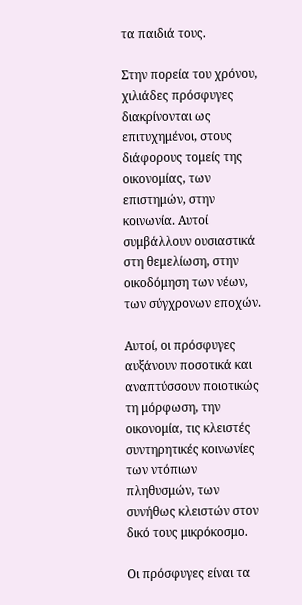τα παιδιά τους.

Στην πορεία του χρόνου, χιλιάδες πρόσφυγες διακρίνονται ως επιτυχημένοι, στους διάφορους τομείς της οικονομίας, των επιστημών, στην κοινωνία. Αυτοί συμβάλλουν ουσιαστικά στη θεμελίωση, στην οικοδόμηση των νέων, των σύγχρονων εποχών.

Αυτοί, οι πρόσφυγες αυξάνουν ποσοτικά και αναπτύσσουν ποιοτικώς τη μόρφωση, την οικονομία, τις κλειστές συντηρητικές κοινωνίες των ντόπιων πληθυσμών, των συνήθως κλειστών στον δικό τους μικρόκοσμο.

Οι πρόσφυγες είναι τα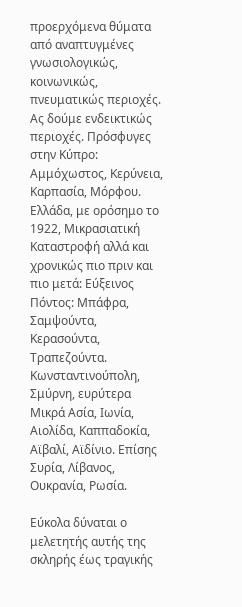προερχόμενα θύματα από αναπτυγμένες γνωσιολογικώς, κοινωνικώς, πνευματικώς περιοχές. Ας δούμε ενδεικτικώς περιοχές. Πρόσφυγες στην Κύπρο: Αμμόχωστος, Κερύνεια, Καρπασία, Μόρφου. Ελλάδα, με ορόσημο το 1922, Μικρασιατική Καταστροφή αλλά και χρονικώς πιο πριν και πιο μετά: Εύξεινος Πόντος: Μπάφρα, Σαμψούντα, Κερασούντα, Τραπεζούντα. Κωνσταντινούπολη, Σμύρνη, ευρύτερα Μικρά Ασία, Ιωνία, Αιολίδα, Καππαδοκία, Αϊβαλί, Αϊδίνιο. Επίσης Συρία, Λίβανος, Ουκρανία, Ρωσία.

Εύκολα δύναται ο μελετητής αυτής της σκληρής έως τραγικής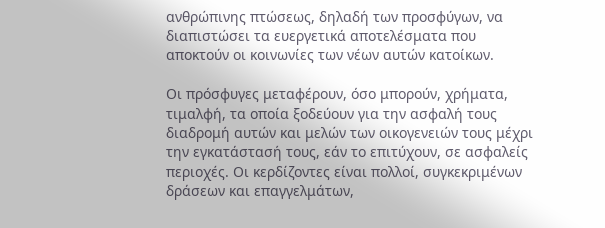ανθρώπινης πτώσεως, δηλαδή των προσφύγων, να διαπιστώσει τα ευεργετικά αποτελέσματα που αποκτούν οι κοινωνίες των νέων αυτών κατοίκων.

Οι πρόσφυγες μεταφέρουν, όσο μπορούν, χρήματα, τιμαλφή, τα οποία ξοδεύουν για την ασφαλή τους διαδρομή αυτών και μελών των οικογενειών τους μέχρι την εγκατάστασή τους, εάν το επιτύχουν, σε ασφαλείς περιοχές. Οι κερδίζοντες είναι πολλοί, συγκεκριμένων δράσεων και επαγγελμάτων,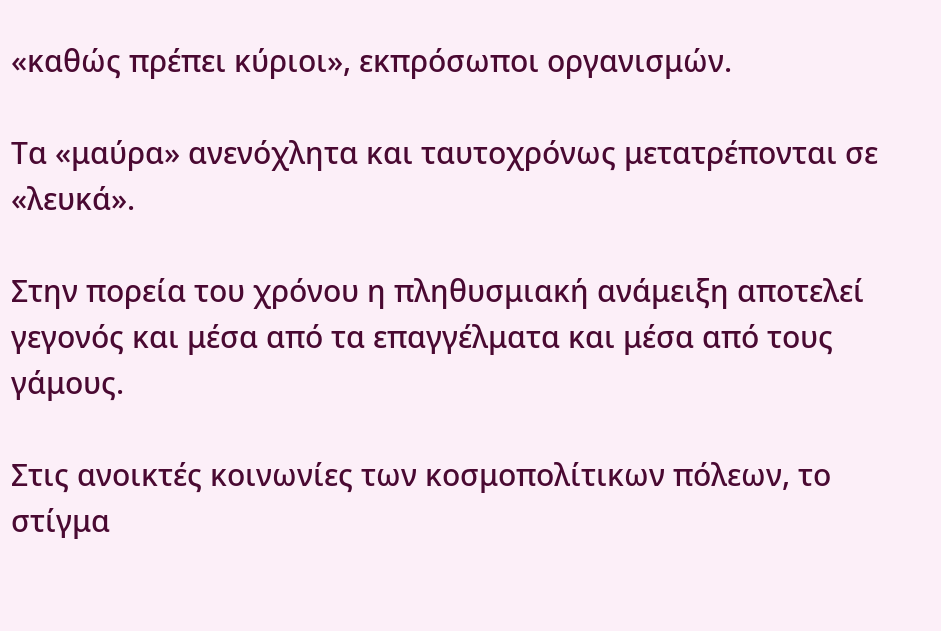«καθώς πρέπει κύριοι», εκπρόσωποι οργανισμών.

Τα «μαύρα» ανενόχλητα και ταυτοχρόνως μετατρέπονται σε «λευκά».

Στην πορεία του χρόνου η πληθυσμιακή ανάμειξη αποτελεί γεγονός και μέσα από τα επαγγέλματα και μέσα από τους γάμους.

Στις ανοικτές κοινωνίες των κοσμοπολίτικων πόλεων, το στίγμα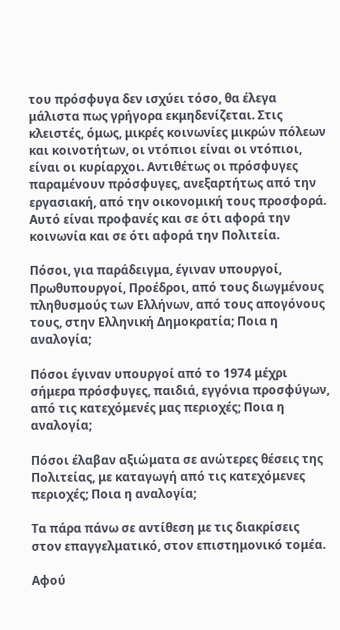του πρόσφυγα δεν ισχύει τόσο, θα έλεγα μάλιστα πως γρήγορα εκμηδενίζεται. Στις κλειστές, όμως, μικρές κοινωνίες μικρών πόλεων και κοινοτήτων, οι ντόπιοι είναι οι ντόπιοι, είναι οι κυρίαρχοι. Αντιθέτως οι πρόσφυγες παραμένουν πρόσφυγες, ανεξαρτήτως από την εργασιακή, από την οικονομική τους προσφορά. Αυτό είναι προφανές και σε ότι αφορά την κοινωνία και σε ότι αφορά την Πολιτεία.

Πόσοι, για παράδειγμα, έγιναν υπουργοί, Πρωθυπουργοί, Προέδροι, από τους διωγμένους πληθυσμούς των Ελλήνων, από τους απογόνους τους, στην Ελληνική Δημοκρατία; Ποια η αναλογία;

Πόσοι έγιναν υπουργοί από το 1974 μέχρι σήμερα πρόσφυγες, παιδιά, εγγόνια προσφύγων, από τις κατεχόμενές μας περιοχές; Ποια η αναλογία;

Πόσοι έλαβαν αξιώματα σε ανώτερες θέσεις της Πολιτείας, με καταγωγή από τις κατεχόμενες περιοχές; Ποια η αναλογία;

Τα πάρα πάνω σε αντίθεση με τις διακρίσεις στον επαγγελματικό, στον επιστημονικό τομέα.

Αφού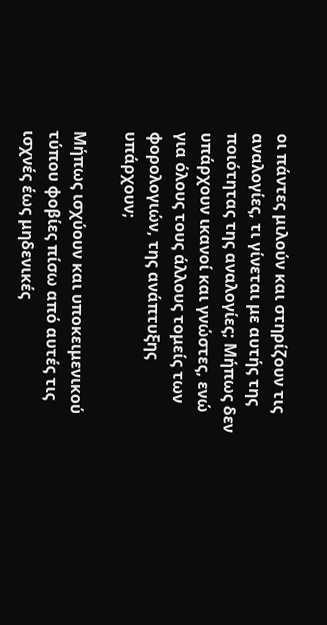οι πάντες μιλούν και στηρίζουν τις αναλογίες, τι γίνεται με αυτής της ποιότητας της αναλογίες; Μήπως δεν υπάρχουν ικανοί και γνώστες, ενώ για όλους τους άλλους τομείς των φορολογιών, της ανάπτυξης υπάρχουν;

Μήπως ισχύουν και υποκειμενικού τύπου φοβίες πίσω από αυτές τις ισχνές έως μηδενικές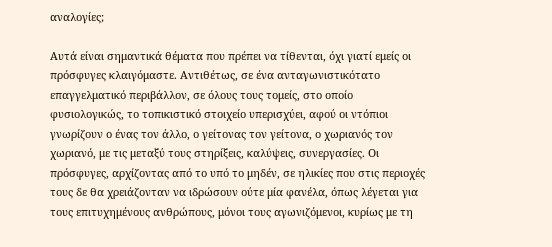αναλογίες;

Αυτά είναι σημαντικά θέματα που πρέπει να τίθενται, όχι γιατί εμείς οι πρόσφυγες κλαιγόμαστε. Αντιθέτως, σε ένα ανταγωνιστικότατο επαγγελματικό περιβάλλον, σε όλους τους τομείς, στο οποίο φυσιολογικώς, το τοπικιστικό στοιχείο υπερισχύει, αφού οι ντόπιοι γνωρίζουν ο ένας τον άλλο, ο γείτονας τον γείτονα, ο χωριανός τον χωριανό, με τις μεταξύ τους στηρίξεις, καλύψεις, συνεργασίες. Οι πρόσφυγες, αρχίζοντας από το υπό το μηδέν, σε ηλικίες που στις περιοχές τους δε θα χρειάζονταν να ιδρώσουν ούτε μία φανέλα, όπως λέγεται για τους επιτυχημένους ανθρώπους, μόνοι τους αγωνιζόμενοι, κυρίως με τη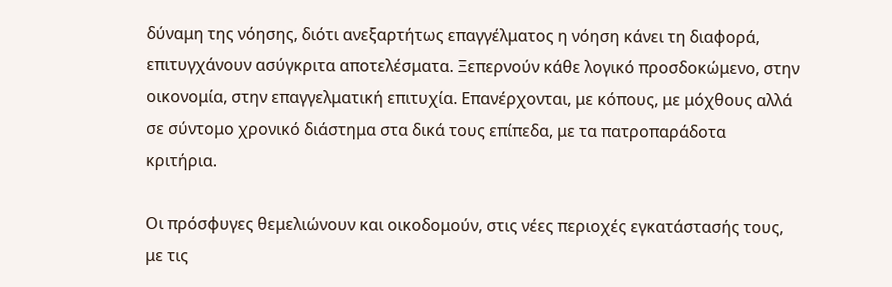δύναμη της νόησης, διότι ανεξαρτήτως επαγγέλματος η νόηση κάνει τη διαφορά, επιτυγχάνουν ασύγκριτα αποτελέσματα. Ξεπερνούν κάθε λογικό προσδοκώμενο, στην οικονομία, στην επαγγελματική επιτυχία. Επανέρχονται, με κόπους, με μόχθους αλλά σε σύντομο χρονικό διάστημα στα δικά τους επίπεδα, με τα πατροπαράδοτα κριτήρια.

Οι πρόσφυγες θεμελιώνουν και οικοδομούν, στις νέες περιοχές εγκατάστασής τους, με τις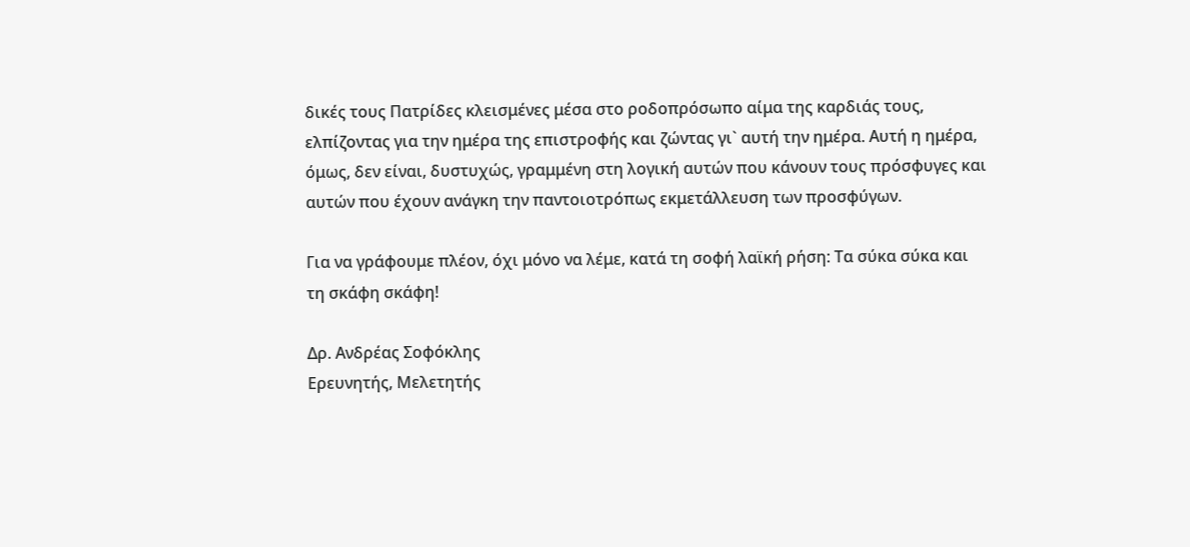δικές τους Πατρίδες κλεισμένες μέσα στο ροδοπρόσωπο αίμα της καρδιάς τους, ελπίζοντας για την ημέρα της επιστροφής και ζώντας γι` αυτή την ημέρα. Αυτή η ημέρα, όμως, δεν είναι, δυστυχώς, γραμμένη στη λογική αυτών που κάνουν τους πρόσφυγες και αυτών που έχουν ανάγκη την παντοιοτρόπως εκμετάλλευση των προσφύγων.

Για να γράφουμε πλέον, όχι μόνο να λέμε, κατά τη σοφή λαϊκή ρήση: Τα σύκα σύκα και τη σκάφη σκάφη!

Δρ. Ανδρέας Σοφόκλης
Ερευνητής, Μελετητής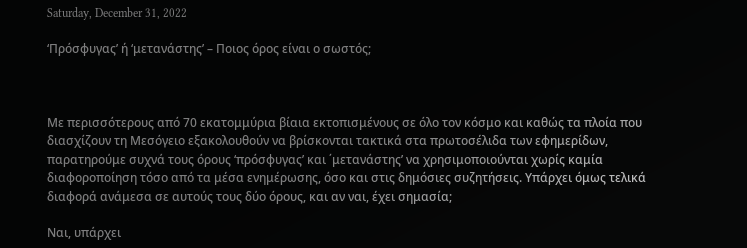Saturday, December 31, 2022

‘Πρόσφυγας’ ή ‘μετανάστης’ – Ποιος όρος είναι ο σωστός;



Με περισσότερους από 70 εκατομμύρια βίαια εκτοπισμένους σε όλο τον κόσμο και καθώς τα πλοία που διασχίζουν τη Μεσόγειο εξακολουθούν να βρίσκονται τακτικά στα πρωτοσέλιδα των εφημερίδων, παρατηρούμε συχνά τους όρους ‘πρόσφυγας’ και ΄μετανάστης’ να χρησιμοποιούνται χωρίς καμία διαφοροποίηση τόσο από τα μέσα ενημέρωσης, όσο και στις δημόσιες συζητήσεις. Υπάρχει όμως τελικά διαφορά ανάμεσα σε αυτούς τους δύο όρους, και αν ναι, έχει σημασία;

Ναι, υπάρχει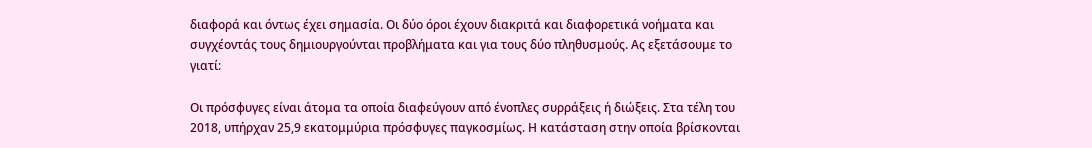διαφορά και όντως έχει σημασία. Οι δύο όροι έχουν διακριτά και διαφορετικά νοήματα και συγχέοντάς τους δημιουργούνται προβλήματα και για τους δύο πληθυσμούς. Ας εξετάσουμε το γιατί:

Οι πρόσφυγες είναι άτομα τα οποία διαφεύγουν από ένοπλες συρράξεις ή διώξεις. Στα τέλη του 2018, υπήρχαν 25,9 εκατομμύρια πρόσφυγες παγκοσμίως. Η κατάσταση στην οποία βρίσκονται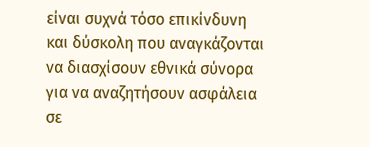είναι συχνά τόσο επικίνδυνη και δύσκολη που αναγκάζονται να διασχίσουν εθνικά σύνορα για να αναζητήσουν ασφάλεια σε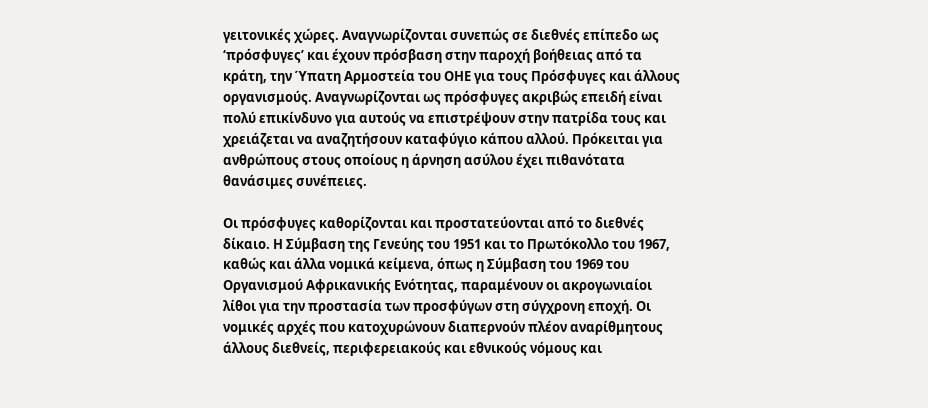γειτονικές χώρες. Αναγνωρίζονται συνεπώς σε διεθνές επίπεδο ως ‘πρόσφυγες’ και έχουν πρόσβαση στην παροχή βοήθειας από τα κράτη, την Ύπατη Αρμοστεία του ΟΗΕ για τους Πρόσφυγες και άλλους οργανισμούς. Αναγνωρίζονται ως πρόσφυγες ακριβώς επειδή είναι πολύ επικίνδυνο για αυτούς να επιστρέψουν στην πατρίδα τους και χρειάζεται να αναζητήσουν καταφύγιο κάπου αλλού. Πρόκειται για ανθρώπους στους οποίους η άρνηση ασύλου έχει πιθανότατα θανάσιμες συνέπειες.

Οι πρόσφυγες καθορίζονται και προστατεύονται από το διεθνές δίκαιο. Η Σύμβαση της Γενεύης του 1951 και το Πρωτόκολλο του 1967, καθώς και άλλα νομικά κείμενα, όπως η Σύμβαση του 1969 του Οργανισμού Αφρικανικής Ενότητας, παραμένουν οι ακρογωνιαίοι λίθοι για την προστασία των προσφύγων στη σύγχρονη εποχή. Οι νομικές αρχές που κατοχυρώνουν διαπερνούν πλέον αναρίθμητους άλλους διεθνείς, περιφερειακούς και εθνικούς νόμους και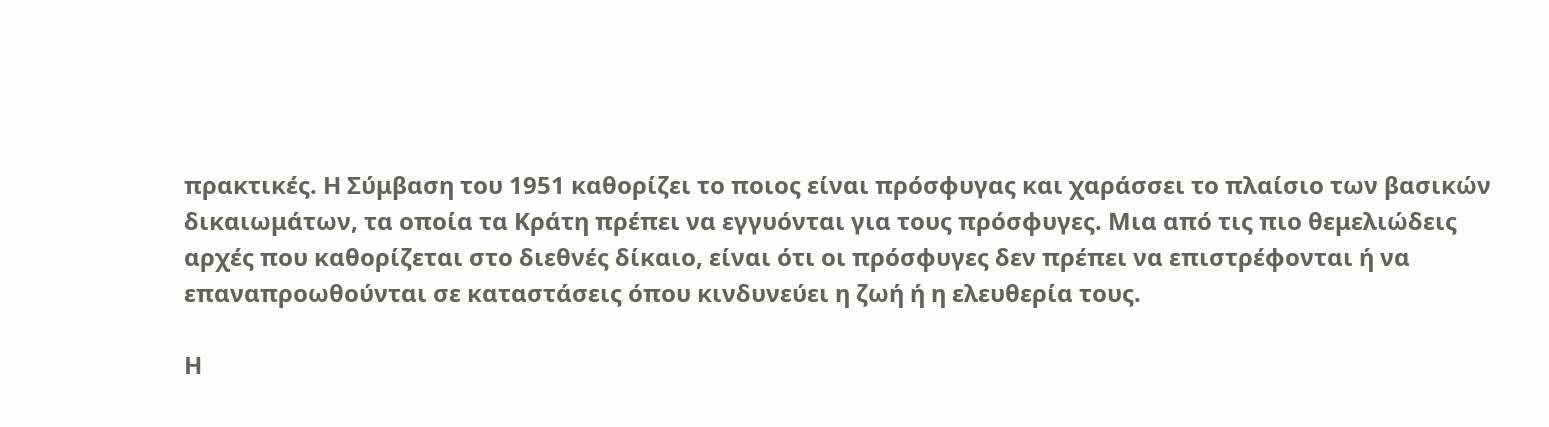πρακτικές. Η Σύμβαση του 1951 καθορίζει το ποιος είναι πρόσφυγας και χαράσσει το πλαίσιο των βασικών δικαιωμάτων, τα οποία τα Κράτη πρέπει να εγγυόνται για τους πρόσφυγες. Μια από τις πιο θεμελιώδεις αρχές που καθορίζεται στο διεθνές δίκαιο, είναι ότι οι πρόσφυγες δεν πρέπει να επιστρέφονται ή να επαναπροωθούνται σε καταστάσεις όπου κινδυνεύει η ζωή ή η ελευθερία τους.

Η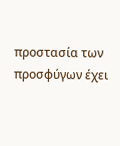προστασία των προσφύγων έχει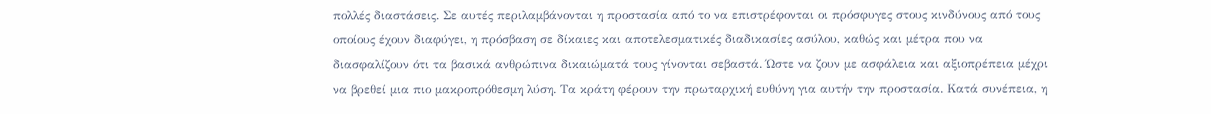πολλές διαστάσεις. Σε αυτές περιλαμβάνονται η προστασία από το να επιστρέφονται οι πρόσφυγες στους κινδύνους από τους οποίους έχουν διαφύγει, η πρόσβαση σε δίκαιες και αποτελεσματικές διαδικασίες ασύλου, καθώς και μέτρα που να διασφαλίζουν ότι τα βασικά ανθρώπινα δικαιώματά τους γίνονται σεβαστά. Ώστε να ζουν με ασφάλεια και αξιοπρέπεια μέχρι να βρεθεί μια πιο μακροπρόθεσμη λύση. Τα κράτη φέρουν την πρωταρχική ευθύνη για αυτήν την προστασία. Κατά συνέπεια, η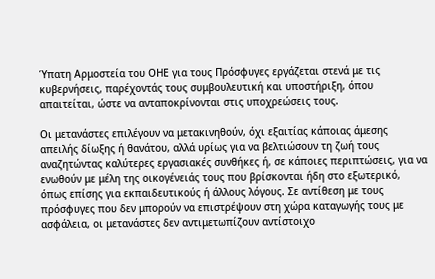Ύπατη Αρμοστεία του ΟΗΕ για τους Πρόσφυγες εργάζεται στενά με τις κυβερνήσεις, παρέχοντάς τους συμβουλευτική και υποστήριξη, όπου απαιτείται, ώστε να ανταποκρίνονται στις υποχρεώσεις τους.

Οι μετανάστες επιλέγουν να μετακινηθούν, όχι εξαιτίας κάποιας άμεσης απειλής δίωξης ή θανάτου, αλλά υρίως για να βελτιώσουν τη ζωή τους αναζητώντας καλύτερες εργασιακές συνθήκες ή, σε κάποιες περιπτώσεις, για να ενωθούν με μέλη της οικογένειάς τους που βρίσκονται ήδη στο εξωτερικό, όπως επίσης για εκπαιδευτικούς ή άλλους λόγους. Σε αντίθεση με τους πρόσφυγες που δεν μπορούν να επιστρέψουν στη χώρα καταγωγής τους με ασφάλεια, οι μετανάστες δεν αντιμετωπίζουν αντίστοιχο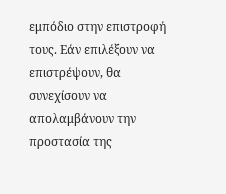εμπόδιο στην επιστροφή τους. Εάν επιλέξουν να επιστρέψουν, θα συνεχίσουν να απολαμβάνουν την προστασία της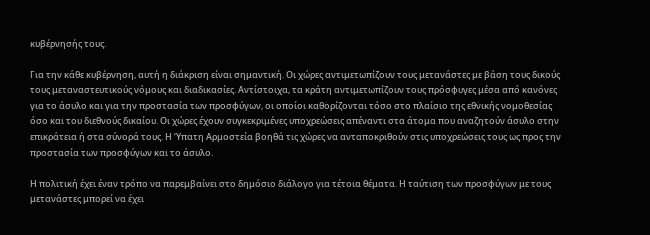κυβέρνησής τους.

Για την κάθε κυβέρνηση, αυτή η διάκριση είναι σημαντική. Οι χώρες αντιμετωπίζουν τους μετανάστες με βάση τους δικούς τους μεταναστευτικούς νόμους και διαδικασίες. Αντίστοιχα, τα κράτη αντιμετωπίζουν τους πρόσφυγες μέσα από κανόνες για το άσυλο και για την προστασία των προσφύγων, οι οποίοι καθορίζονται τόσο στο πλαίσιο της εθνικής νομοθεσίας όσο και του διεθνούς δικαίου. Οι χώρες έχουν συγκεκριμένες υποχρεώσεις απέναντι στα άτομα που αναζητούν άσυλο στην επικράτεια ή στα σύνορά τους. Η ‘Υπατη Αρμοστεία βοηθά τις χώρες να ανταποκριθούν στις υποχρεώσεις τους ως προς την προστασία των προσφύγων και το άσυλο.

Η πολιτική έχει έναν τρόπο να παρεμβαίνει στο δημόσιο διάλογο για τέτοια θέματα. Η ταύτιση των προσφύγων με τους μετανάστες μπορεί να έχει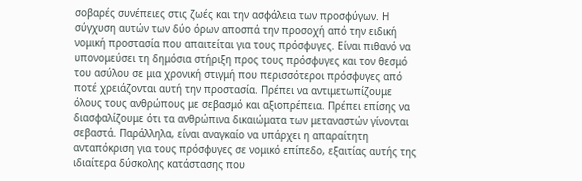σοβαρές συνέπειες στις ζωές και την ασφάλεια των προσφύγων. Η σύγχυση αυτών των δύο όρων αποσπά την προσοχή από την ειδική νομική προστασία που απαιτείται για τους πρόσφυγες. Είναι πιθανό να υπονομεύσει τη δημόσια στήριξη προς τους πρόσφυγες και τον θεσμό του ασύλου σε μια χρονική στιγμή που περισσότεροι πρόσφυγες από ποτέ χρειάζονται αυτή την προστασία. Πρέπει να αντιμετωπίζουμε όλους τους ανθρώπους με σεβασμό και αξιοπρέπεια. Πρέπει επίσης να διασφαλίζουμε ότι τα ανθρώπινα δικαιώματα των μεταναστών γίνονται σεβαστά. Παράλληλα, είναι αναγκαίο να υπάρχει η απαραίτητη ανταπόκριση για τους πρόσφυγες σε νομικό επίπεδο, εξαιτίας αυτής της ιδιαίτερα δύσκολης κατάστασης που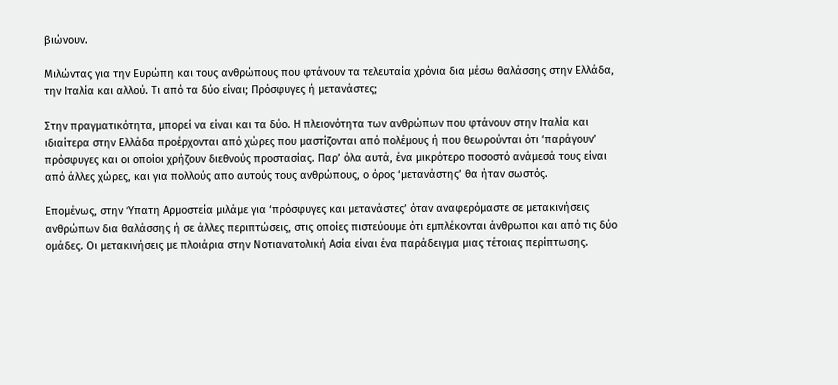βιώνουν.

Μιλώντας για την Ευρώπη και τους ανθρώπους που φτάνουν τα τελευταία χρόνια δια μέσω θαλάσσης στην Ελλάδα, την Ιταλία και αλλού. Τι από τα δύο είναι; Πρόσφυγες ή μετανάστες;

Στην πραγματικότητα, μπορεί να είναι και τα δύο. Η πλειονότητα των ανθρώπων που φτάνουν στην Ιταλία και ιδιαίτερα στην Ελλάδα προέρχονται από χώρες που μαστίζονται από πολέμους ή που θεωρούνται ότι ‘παράγουν’ πρόσφυγες και οι οποίοι χρήζουν διεθνούς προστασίας. Παρ’ όλα αυτά, ένα μικρότερο ποσοστό ανάμεσά τους είναι από άλλες χώρες, και για πολλούς απο αυτούς τους ανθρώπους, ο όρος ‘μετανάστης’ θα ήταν σωστός.

Επομένως, στην Ύπατη Αρμοστεία μιλάμε για ‘πρόσφυγες και μετανάστες’ όταν αναφερόμαστε σε μετακινήσεις ανθρώπων δια θαλάσσης ή σε άλλες περιπτώσεις, στις οποίες πιστεύουμε ότι εμπλέκονται άνθρωποι και από τις δύο ομάδες. Οι μετακινήσεις με πλοιάρια στην Νοτιανατολική Ασία είναι ένα παράδειγμα μιας τέτοιας περίπτωσης.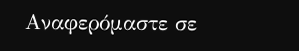Αναφερόμαστε σε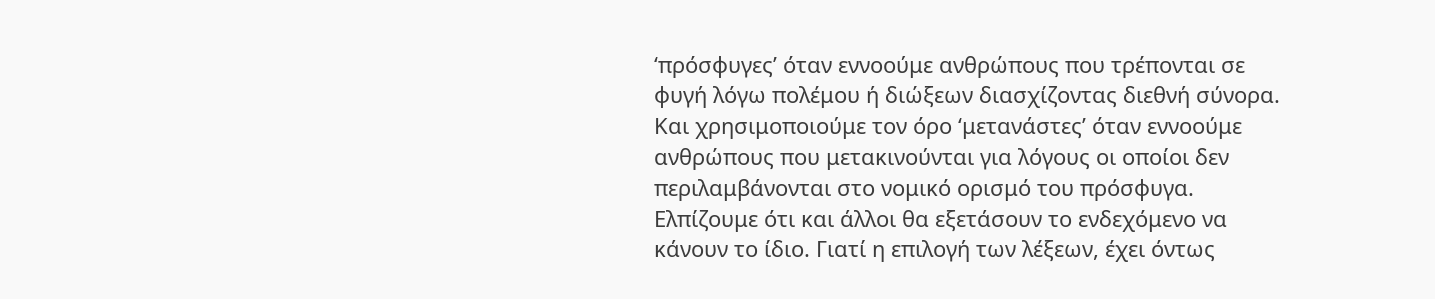‘πρόσφυγες’ όταν εννοούμε ανθρώπους που τρέπονται σε φυγή λόγω πολέμου ή διώξεων διασχίζοντας διεθνή σύνορα. Και χρησιμοποιούμε τον όρο ‘μετανάστες’ όταν εννοούμε ανθρώπους που μετακινούνται για λόγους οι οποίοι δεν περιλαμβάνονται στο νομικό ορισμό του πρόσφυγα. Ελπίζουμε ότι και άλλοι θα εξετάσουν το ενδεχόμενο να κάνουν το ίδιο. Γιατί η επιλογή των λέξεων, έχει όντως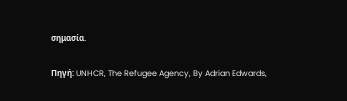σημασία.

Πηγή: UNHCR, The Refugee Agency, By Adrian Edwards,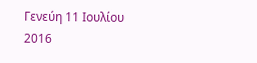Γενεύη 11 Ιουλίου 2016